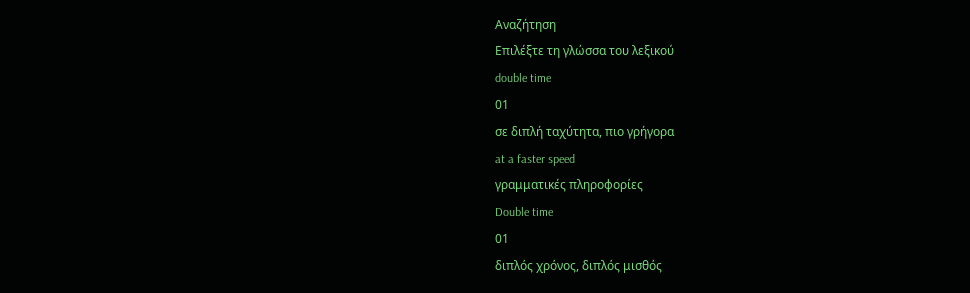Αναζήτηση
Επιλέξτε τη γλώσσα του λεξικού
double time
01
σε διπλή ταχύτητα, πιο γρήγορα
at a faster speed
γραμματικές πληροφορίες
Double time
01
διπλός χρόνος, διπλός μισθός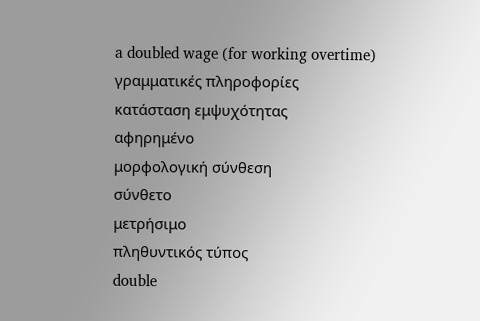a doubled wage (for working overtime)
γραμματικές πληροφορίες
κατάσταση εμψυχότητας
αφηρημένο
μορφολογική σύνθεση
σύνθετο
μετρήσιμο
πληθυντικός τύπος
double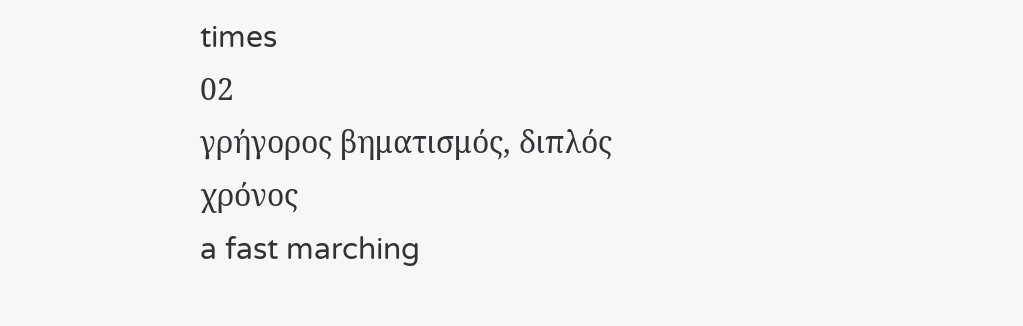times
02
γρήγορος βηματισμός, διπλός χρόνος
a fast marching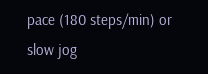pace (180 steps/min) or slow jog